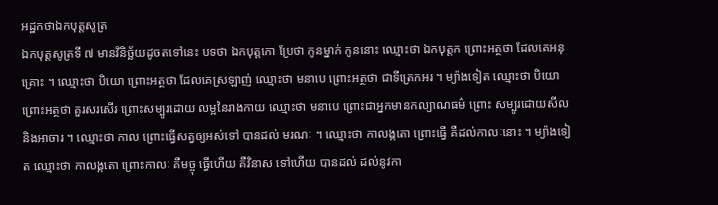អដ្ឋកថាឯកបុត្តសូត្រ
ឯកបុត្តសូត្រទី ៧ មានវិនិច្ឆ័យដូចតទៅនេះ បទថា ឯកបុត្តកោ ប្រែថា កូនម្នាក់ កូននោះ ឈ្មោះថា ឯកបុត្តក ព្រោះអត្ថថា ដែលគេអនុគ្រោះ ។ ឈ្មោះថា បិយោ ព្រោះអត្ថថា ដែលគេស្រឡាញ់ ឈ្មោះថា មនាបេ ព្រោះអត្ថថា ជាទីត្រេកអរ ។ ម្យ៉ាងទៀត ឈ្មោះថា បិយោ ព្រោះអត្ថថា គួរសរសើរ ព្រោះសម្បូរដោយ លម្អនៃរាងកាយ ឈ្មោះថា មនាបេ ព្រោះជាអ្នកមានកល្យាណធម៌ ព្រោះ សម្បូរដោយសីល និងអាចារ ។ ឈ្មោះថា កាល ព្រោះធ្វើសត្វឲ្យអស់ទៅ បានដល់ មរណៈ ។ ឈ្មោះថា កាលង្កតោ ព្រោះធ្វើ គឺដល់កាលៈនោះ ។ ម្យ៉ាងទៀត ឈ្មោះថា កាលង្កតោ ព្រោះកាលៈ គឺមច្ចុ ធ្វើហើយ គឺវិនាស ទៅហើយ បានដល់ ដល់នូវកា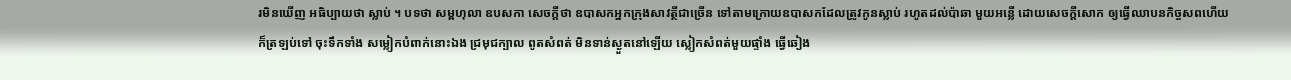រមិនឃើញ អធិប្បាយថា ស្លាប់ ។ បទថា សម្ពហុលា ឧបសកា សេចក្តីថា ឧបាសកអ្នកក្រុងសាវត្ថីជាច្រើន ទៅតាមក្រោយឧបាសកដែលត្រូវកូនស្លាប់ រហូតដល់ប៉ាឆា មួយអន្លើ ដោយសេចក្តីសោក ឲ្យធ្វើឈាបនកិច្ចសពហើយ ក៏ត្រឡប់ទៅ ចុះទឹកទាំង សម្លៀកបំពាក់នោះឯង ជ្រមុជក្បាល ពូតសំពត់ មិនទាន់ស្ងួតនៅឡើយ ស្លៀកសំពត់មួយផ្ទាំង ធ្វើឆៀង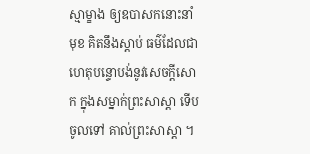ស្មាម្ខាង ឲ្យឧបាសកនោះនាំមុខ គិតនឹងស្តាប់ ធម៌ដែលជាហេតុបន្ទោបង់នូវសេចក្តីសោក ក្នុងសម្នាក់ព្រះសាស្តា ទើបចូលទៅ គាល់ព្រះសាស្តា ។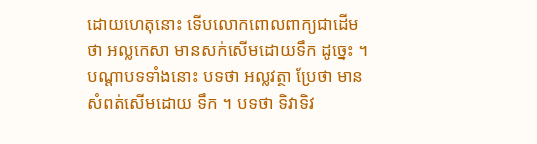ដោយហេតុនោះ ទើបលោកពោលពាក្យជាដើមថា អល្លកេសា មានសក់សើមដោយទឹក ដូច្នេះ ។ បណ្តាបទទាំងនោះ បទថា អល្លវត្ថា ប្រែថា មានសំពត់សើមដោយ ទឹក ។ បទថា ទិវាទិវ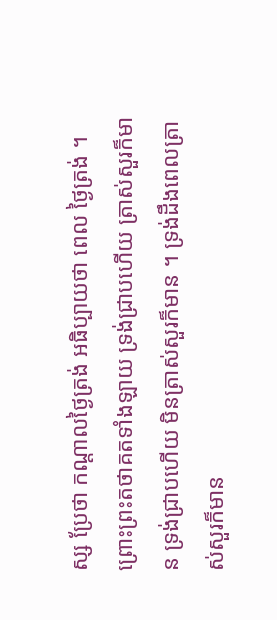ស្ស ប្រែថា កណ្តាលថ្ងៃត្រង់ អធិប្បាយថា ពេល ថ្ងៃត្រង់ ។ ព្រោះព្រះតថាគតទាំងឡាយ ទ្រង់ជ្រាបហើយ ត្រាស់សួរក៏មាន ទ្រង់ជ្រាបហើយ មិនត្រាស់សួរក៏មាន ។ ទ្រង់ដឹងពេលត្រាស់សួរក៏មាន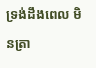ទ្រង់ដឹងពេល មិនត្រា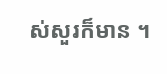ស់សួរក៏មាន ។